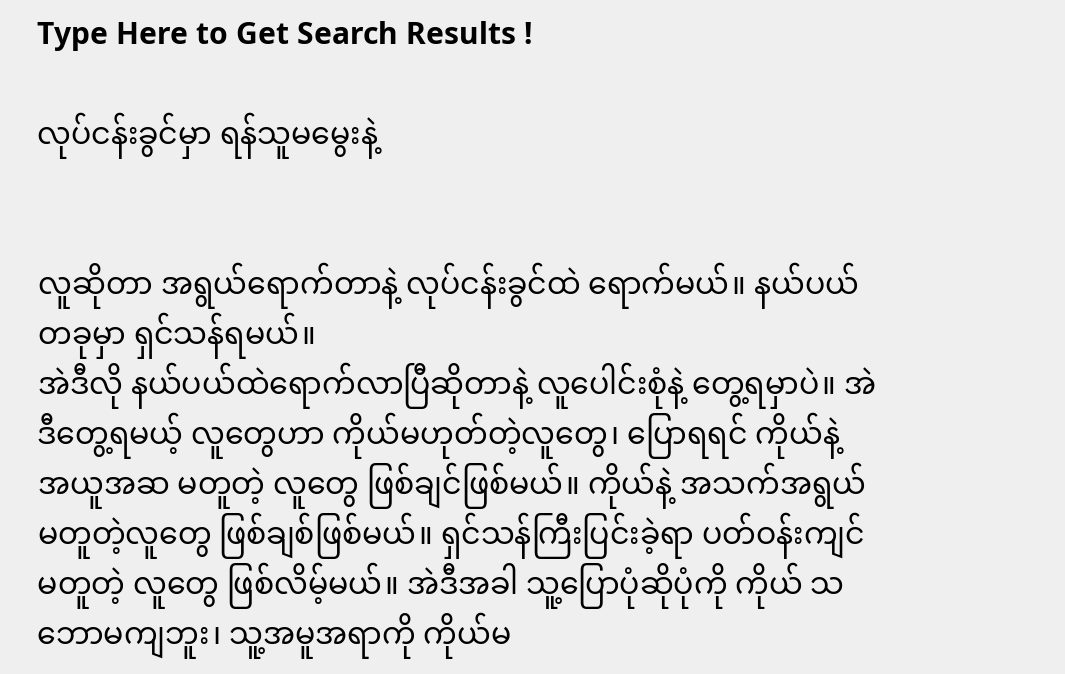Type Here to Get Search Results !

လုပ်ငန်းခွင်မှာ ရန်သူမမွေးနဲ့


လူဆိုတာ အရွယ်ရောက်တာနဲ့ လုပ်ငန်းခွင်ထဲ ရောက်မယ်။ နယ်ပယ်တခုမှာ ရှင်သန်ရမယ်။
အဲဒီလို နယ်ပယ်ထဲရောက်လာပြီဆိုတာနဲ့ လူပေါင်းစုံနဲ့ တွေ့ရမှာပဲ။ အဲဒီတွေ့ရမယ့် လူတွေဟာ ကိုယ်မဟုတ်တဲ့လူတွေ၊ ပြောရရင် ကိုယ်နဲ့ အယူအဆ မတူတဲ့ လူတွေ ဖြစ်ချင်ဖြစ်မယ်။ ကိုယ်နဲ့ အသက်အရွယ်မတူတဲ့လူတွေ ဖြစ်ချစ်ဖြစ်မယ်။ ရှင်သန်ကြီးပြင်းခဲ့ရာ ပတ်ဝန်းကျင်မတူတဲ့ လူတွေ ဖြစ်လိမ့်မယ်။ အဲဒီအခါ သူ့ပြောပုံဆိုပုံကို ကိုယ် သဘောမကျဘူး၊ သူ့အမူအရာကို ကိုယ်မ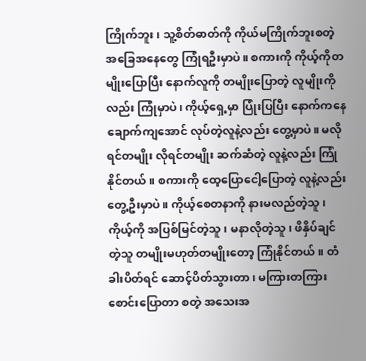ကြိုက်ဘူး၊ သူ့စိတ်ဓာတ်ကို ကိုယ်မကြိုက်ဘူးစတဲ့ အခြေအနေတွေ ကြုံရဦးမှာပဲ။ စကားကို ကိုယ့်ကိုတမျိုးပြောပြီး နောက်လူကို တမျိုးပြောတဲ့ လူမျိုးကိုလည်း ကြုံမှာပဲ၊ ကိုယ့်ရှေ့မှာ ပြုံးပြပြီး နောက်ကနေ ချောက်ကျအောင် လုပ်တဲ့လူနဲ့လည်း တွေ့မှာပဲ။ မလိုရင်တမျိုး လိုရင်တမျိုး ဆက်ဆံတဲ့ လူနဲ့လည်း ကြုံနိုင်တယ်။ စကားကို ထေ့ပြောငေါ့ပြောတဲ့ လူနဲ့လည်း တွေ့ဦးမှာပဲ။ ကိုယ့်စေတနာကို နားမလည်တဲ့သူ၊ ကိုယ့်ကို အပြစ်မြင်တဲ့သူ၊ မနာလိုတဲ့သူ၊ ဖိနှိပ်ချင်တဲ့သူ တမျိုးမဟုတ်တမျိုးတော့ ကြုံနိုင်တယ်။ တံခါးပိတ်ရင် ဆောင့်ပိတ်သွားတာ၊ မကြားတကြားစောင်းပြောတာ စတဲ့ အသေးအ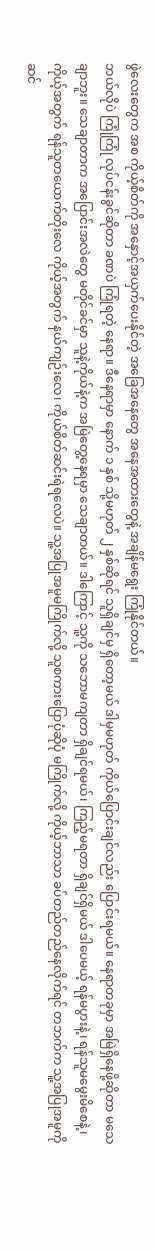ဖွဲလေးတွေက အစ ကိုယ့်စိတ်ကို အနှောင့်အ‌ယှက်ပေးနိုင်တဲ့ အခြေအနေတွေ အနေအထားတွေနဲ့ အချိန်မရွေး ကြုံနိုင်တယ်။
ဘယ်လိုပဲ ကြုံကြုံ လုပ်ငန်းခွင်ဆိုတာ ခဏပဲ ကြုံရတဲ့ နေရာ။ ဒီနေရာမှာ နောက် ၁ နှစ် သို့မဟုတ် ၂ နှစ်ဆိုရင် သူရှိချင်မှ ရှိတော့မယ် ဒါမှမဟုတ် ကိုယ်ပြောင်းချင်လည်း ပြောင်းရမယ်။ နေရာတခုမှာ အမြဲရှိနေဖို့ဆိုတာ မသေချာဘူး။ သေချာတာက အပြောင်းအလဲတွေ မတိုင်ခင်မှာ သူနဲ့ကိုယ်နဲ့က အမြဲတွေ့နေရမှာ သေချာတယ်။ ဒါကြောင့် သူ့ကို သဘောမကျတာ ရှိချင်ရမယ်၊ ကြည့်မရတာ ရှိချင်ရှိမယ် ဒါပေမယ့် ရန်မပွားနဲ့၊ ရန်သူမမွေးမိစေနဲ့၊ ကိုယ့်အတွက် ရန်သူတယောက်တိုးလေ ကိုယ့်အတွက် နယ်ကျဉ်းလေ၊ ကိုယ်စိတ်ဆင်းရဲရလေပဲ။ သူ့အပြုအမူမကြိုက်လို့ သူစကားပြောပုံဆိုပုံ မကြိုက်လို့ ကိုယ့်ဘာသာ ခပ်တည်တည်နေလိုက်ရင် တဘက်က သူ့အပြုအမူကို ဆင်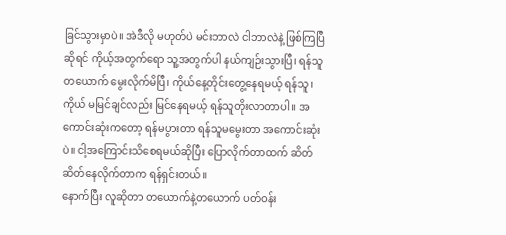ခြင်သွားမှာပဲ။ အဲဒီလို မဟုတ်ပဲ မင်းဘာလဲ ငါဘာလဲနဲ့ ဖြစ်ကြပြီဆိုရင် ကိုယ့်အတွက်ရော သူ့အတွက်ပါ နယ်ကျဉ်းသွားပြီ၊ ရန်သူတယောက် မွေးလိုက်မိပြီ၊ ကိုယ်နေ့တိုင်းတွေ့နေရမယ့် ရန်သူ၊ ကိုယ် မမြင်ချင်လည်း မြင်နေရမယ့် ရန်သူတိုးလာတာပါ။ အကောင်းဆုံးကတော့ ရန်မပွားတာ ရန်သူမမွေးတာ အကောင်းဆုံးပဲ။ ငါ့အကြောင်းသိစေရမယ်ဆိုပြီး ပြောလိုက်တာထက် ဆိတ်ဆိတ်နေလိုက်တာက ရန်ရှင်းတယ်။
နောက်ပြီး လူဆိုတာ တယောက်နဲ့တယောက် ပတ်ဝန်း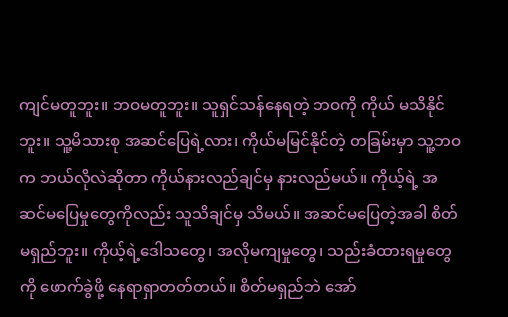ကျင်မတူဘူး။ ဘဝမတူဘူး။ သူရှင်သန်နေရတဲ့ ဘဝကို ကိုယ် မသိနိုင်ဘူး။ သူ့မိသားစု အဆင်ပြေရဲ့လား၊ ကိုယ်မမြင်နိုင်တဲ့ တခြမ်းမှာ သူ့ဘဝက ဘယ်လိုလဲဆိုတာ ကိုယ်နားလည်ချင်မှ နားလည်မယ်။ ကိုယ့်ရဲ့ အဆင်မပြေမှုတွေကိုလည်း သူသိချင်မှ သိမယ်။ အဆင်မပြေတဲ့အခါ စိတ်မရှည်ဘူး။ ကိုယ့်ရဲ့ဒေါသတွေ၊ အလိုမကျမှုတွေ၊ သည်းခံထားရမှုတွေကို ဖောက်ခွဲဖို့ နေရာရှာတတ်တယ်။ စိတ်မရှည်ဘဲ အော်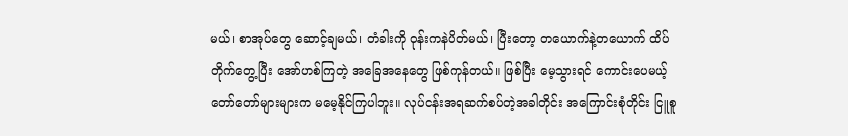မယ်၊ စာအုပ်တွေ ဆောင့်ချမယ်၊ တံခါးကို ဝုန်းကနဲပိတ်မယ်၊ ပြီးတော့ တယောက်နဲ့တယောက် ထိပ်တိုက်တွေ့ပြီး အော်ဟစ်ကြတဲ့ အခြေအနေတွေ ဖြစ်ကုန်တယ်။ ဖြစ်ပြီး မေ့သွားရင် ကောင်းပေမယ့် တော်တော်များများက မမေ့နိုင်ကြပါဘူး။ လုပ်ငန်းအရဆက်စပ်တဲ့အခါတိုင်း အကြောင်းစုံတိုင်း ငြူစူ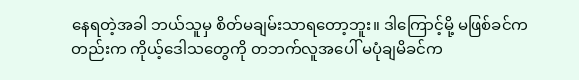နေရတဲ့အခါ ဘယ်သူမှ စိတ်မချမ်းသာရတော့ဘူး။ ဒါကြောင့်မို့ မဖြစ်ခင်ကတည်းက ကိုယ့်ဒေါသတွေကို တဘက်လူအပေါ် မပုံချမိခင်က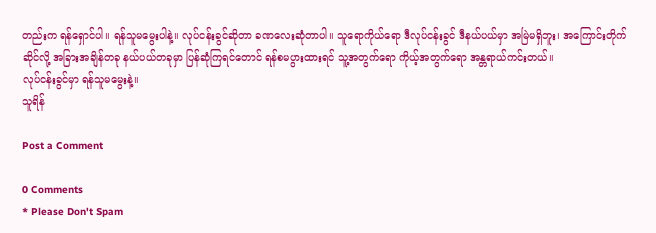တည်းက ရန်ရှောင်ပါ။ ရန်သူမမွေးပါနဲ့။ လုပ်ငန်းခွင်ဆိုတာ ခဏလေးဆုံတာပါ။ သူရောကိုယ်ရော ဒီလုပ်ငန်းခွင် ဒီနယ်ပယ်မှာ အမြဲမရှိဘူး၊ အကြောင်းတိုက်ဆိုင်လို့ အခြားအချိန်တခု နယ်ပယ်တခုမှာ ပြန်ဆုံကြရင်တောင် ရန်စမပွားထားရင် သူ့အတွက်ရော ကိုယ့်အတွက်ရော အန္တရာယ်ကင်းတယ်။
လုပ်ငန်းခွင်မှာ ရန်သူမမွေးနဲ့။
သူရိန်

Post a Comment

0 Comments
* Please Don't Spam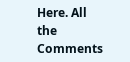Here. All the Comments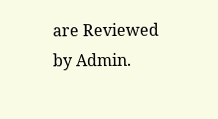are Reviewed by Admin.